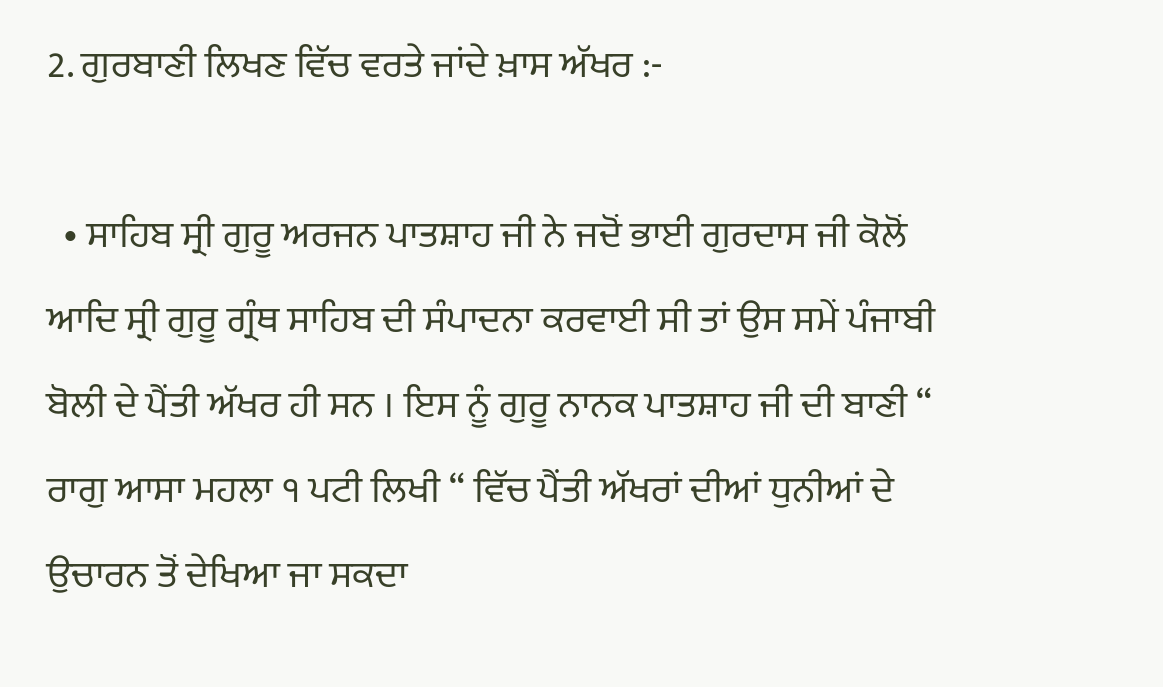2. ਗੁਰਬਾਣੀ ਲਿਖਣ ਵਿੱਚ ਵਰਤੇ ਜਾਂਦੇ ਖ਼ਾਸ ਅੱਖਰ :-

  • ਸਾਹਿਬ ਸ੍ਰੀ ਗੁਰੂ ਅਰਜਨ ਪਾਤਸ਼ਾਹ ਜੀ ਨੇ ਜਦੋਂ ਭਾਈ ਗੁਰਦਾਸ ਜੀ ਕੋਲੋਂ ਆਦਿ ਸ੍ਰੀ ਗੁਰੂ ਗ੍ਰੰਥ ਸਾਹਿਬ ਦੀ ਸੰਪਾਦਨਾ ਕਰਵਾਈ ਸੀ ਤਾਂ ਉਸ ਸਮੇਂ ਪੰਜਾਬੀ ਬੋਲੀ ਦੇ ਪੈਂਤੀ ਅੱਖਰ ਹੀ ਸਨ । ਇਸ ਨੂੰ ਗੁਰੂ ਨਾਨਕ ਪਾਤਸ਼ਾਹ ਜੀ ਦੀ ਬਾਣੀ “ ਰਾਗੁ ਆਸਾ ਮਹਲਾ ੧ ਪਟੀ ਲਿਖੀ “ ਵਿੱਚ ਪੈਂਤੀ ਅੱਖਰਾਂ ਦੀਆਂ ਧੁਨੀਆਂ ਦੇ ਉਚਾਰਨ ਤੋਂ ਦੇਖਿਆ ਜਾ ਸਕਦਾ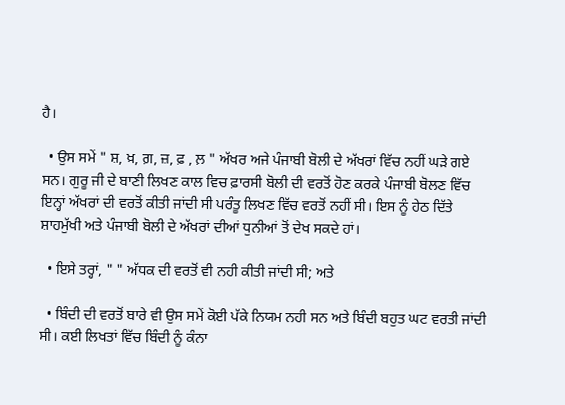ਹੈ।

  • ਉਸ ਸਮੇਂ " ਸ਼, ਖ਼, ਗ਼, ਜ਼, ਫ਼ , ਲ਼ " ਅੱਖਰ ਅਜੇ ਪੰਜਾਬੀ ਬੋਲੀ ਦੇ ਅੱਖਰਾਂ ਵਿੱਚ ਨਹੀਂ ਘੜੇ ਗਏ ਸਨ। ਗੁਰੂ ਜੀ ਦੇ ਬਾਣੀ ਲਿਖਣ ਕਾਲ ਵਿਚ ਫ਼ਾਰਸੀ ਬੋਲੀ ਦੀ ਵਰਤੋਂ ਹੋਣ ਕਰਕੇ ਪੰਜਾਬੀ ਬੋਲਣ ਵਿੱਚ ਇਨ੍ਹਾਂ ਅੱਖਰਾਂ ਦੀ ਵਰਤੋਂ ਕੀਤੀ ਜਾਂਦੀ ਸੀ ਪਰੰਤੂ ਲਿਖਣ ਵਿੱਚ ਵਰਤੋਂ ਨਹੀਂ ਸੀ। ਇਸ ਨੂੰ ਹੇਠ ਦਿੱਤੇ ਸ਼ਾਹਮੁੱਖੀ ਅਤੇ ਪੰਜਾਬੀ ਬੋਲੀ ਦੇ ਅੱਖਰਾਂ ਦੀਆਂ ਧੁਨੀਆਂ ਤੋਂ ਦੇਖ ਸਕਦੇ ਹਾਂ।

  • ਇਸੇ ਤਰ੍ਹਾਂ, " " ਅੱਧਕ ਦੀ ਵਰਤੋਂ ਵੀ ਨਹੀ ਕੀਤੀ ਜਾਂਦੀ ਸੀ; ਅਤੇ

  • ਬਿੰਦੀ ਦੀ ਵਰਤੋਂ ਬਾਰੇ ਵੀ ਉਸ ਸਮੇਂ ਕੋਈ ਪੱਕੇ ਨਿਯਮ ਨਹੀ ਸਨ ਅਤੇ ਬਿੰਦੀ ਬਹੁਤ ਘਟ ਵਰਤੀ ਜਾਂਦੀ ਸੀ। ਕਈ ਲਿਖਤਾਂ ਵਿੱਚ ਬਿੰਦੀ ਨੂੰ ਕੰਨਾ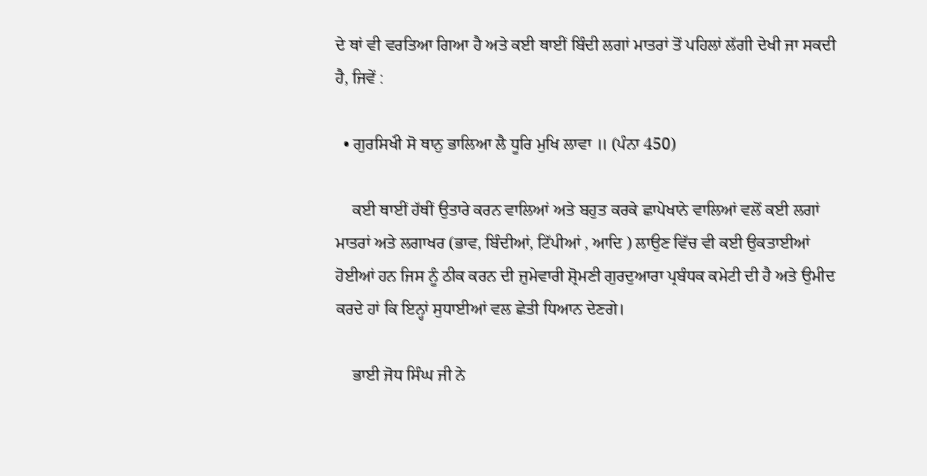ਦੇ ਥਾਂ ਵੀ ਵਰਤਿਆ ਗਿਆ ਹੈ ਅਤੇ ਕਈ ਥਾਈਂ ਬਿੰਦੀ ਲਗਾਂ ਮਾਤਰਾਂ ਤੋਂ ਪਹਿਲਾਂ ਲੱਗੀ ਦੇਖੀ ਜਾ ਸਕਦੀ ਹੈ, ਜਿਵੇਂ :

  • ਗੁਰਸਿਖਂੀ ਸੋ ਥਾਨੁ ਭਾਲਿਆ ਲੈ ਧੂਰਿ ਮੁਖਿ ਲਾਵਾ ॥ (ਪੰਨਾ 450)

    ਕਈ ਥਾਈਂ ਹੱਥੀਂ ਉਤਾਰੇ ਕਰਨ ਵਾਲਿਆਂ ਅਤੇ ਬਹੁਤ ਕਰਕੇ ਛਾਪੇਖਾਨੇ ਵਾਲਿਆਂ ਵਲੋਂ ਕਈ ਲਗਾਂ ਮਾਤਰਾਂ ਅਤੇ ਲਗਾਖਰ (ਭਾਵ, ਬਿੰਦੀਆਂ, ਟਿੱਪੀਆਂ , ਆਦਿ ) ਲਾਉਣ ਵਿੱਚ ਵੀ ਕਈ ਉਕਤਾਈਆਂ ਹੋਈਆਂ ਹਨ ਜਿਸ ਨੂੰ ਠੀਕ ਕਰਨ ਦੀ ਜ਼ੁਮੇਵਾਰੀ ਸ਼੍ਰੋਮਣੀ ਗੁਰਦੁਆਰਾ ਪ੍ਰਬੰਧਕ ਕਮੇਟੀ ਦੀ ਹੈ ਅਤੇ ਉਮੀਦ ਕਰਦੇ ਹਾਂ ਕਿ ਇਨ੍ਹਾਂ ਸੁਧਾਈਆਂ ਵਲ ਛੇਤੀ ਧਿਆਨ ਦੇਣਗੇ।

    ਭਾਈ ਜੋਧ ਸਿੰਘ ਜੀ ਨੇ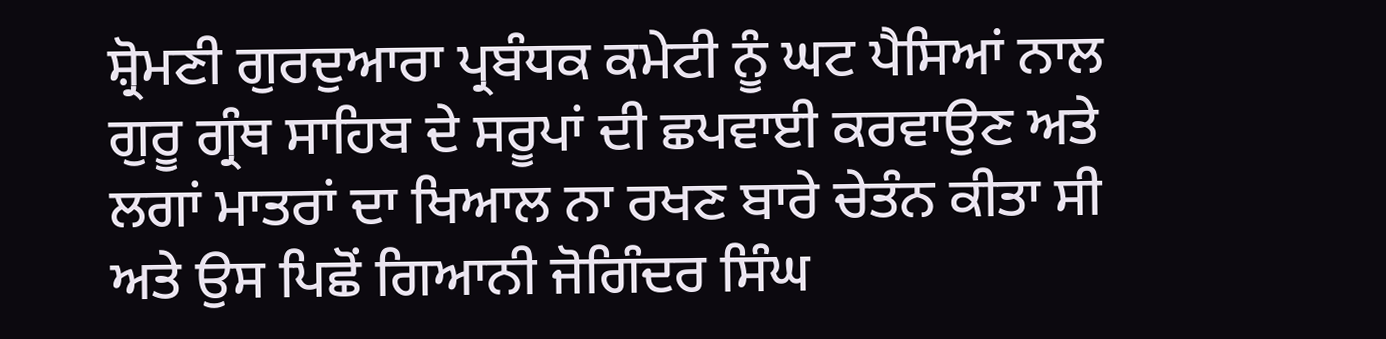ਸ਼੍ਰੋਮਣੀ ਗੁਰਦੁਆਰਾ ਪ੍ਰਬੰਧਕ ਕਮੇਟੀ ਨੂੰ ਘਟ ਪੈਸਿਆਂ ਨਾਲ ਗੁਰੂ ਗ੍ਰੰਥ ਸਾਹਿਬ ਦੇ ਸਰੂਪਾਂ ਦੀ ਛਪਵਾਈ ਕਰਵਾਉਣ ਅਤੇ ਲਗਾਂ ਮਾਤਰਾਂ ਦਾ ਖਿਆਲ ਨਾ ਰਖਣ ਬਾਰੇ ਚੇਤੰਨ ਕੀਤਾ ਸੀ ਅਤੇ ਉਸ ਪਿਛੋਂ ਗਿਆਨੀ ਜੋਗਿੰਦਰ ਸਿੰਘ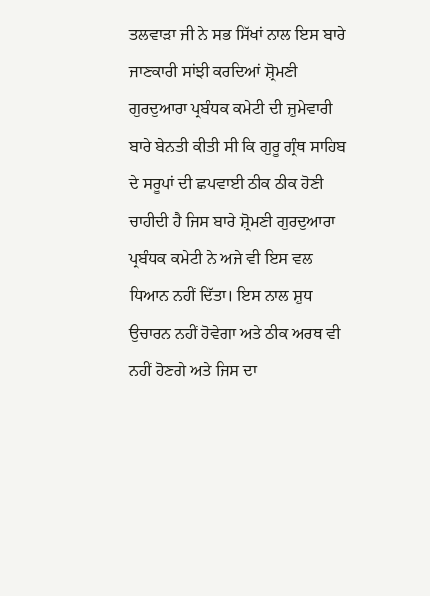ਤਲਵਾੜਾ ਜੀ ਨੇ ਸਭ ਸਿੱਖਾਂ ਨਾਲ ਇਸ ਬਾਰੇ ਜਾਣਕਾਰੀ ਸਾਂਝੀ ਕਰਦਿਆਂ ਸ਼੍ਰੋਮਣੀ ਗੁਰਦੁਆਰਾ ਪ੍ਰਬੰਧਕ ਕਮੇਟੀ ਦੀ ਜ਼ੁਮੇਵਾਰੀ ਬਾਰੇ ਬੇਨਤੀ ਕੀਤੀ ਸੀ ਕਿ ਗੁਰੂ ਗ੍ਰੰਥ ਸਾਹਿਬ ਦੇ ਸਰੂਪਾਂ ਦੀ ਛਪਵਾਈ ਠੀਕ ਠੀਕ ਹੋਣੀ ਚਾਹੀਦੀ ਹੈ ਜਿਸ ਬਾਰੇ ਸ਼੍ਰੋਮਣੀ ਗੁਰਦੁਆਰਾ ਪ੍ਰਬੰਧਕ ਕਮੇਟੀ ਨੇ ਅਜੇ ਵੀ ਇਸ ਵਲ ਧਿਆਨ ਨਹੀਂ ਦਿੱਤਾ। ਇਸ ਨਾਲ ਸ਼ੁਧ ਉਚਾਰਨ ਨਹੀਂ ਹੋਵੇਗਾ ਅਤੇ ਠੀਕ ਅਰਥ ਵੀ ਨਹੀਂ ਹੋਣਗੇ ਅਤੇ ਜਿਸ ਦਾ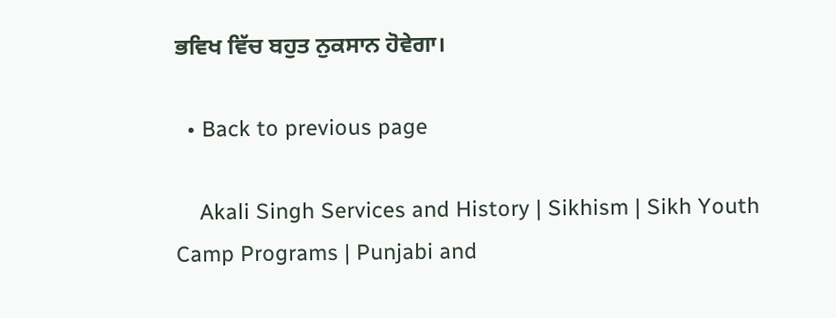ਭਵਿਖ ਵਿੱਚ ਬਹੁਤ ਨੁਕਸਾਨ ਹੋਵੇਗਾ।

  • Back to previous page

    Akali Singh Services and History | Sikhism | Sikh Youth Camp Programs | Punjabi and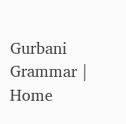Gurbani Grammar | Home